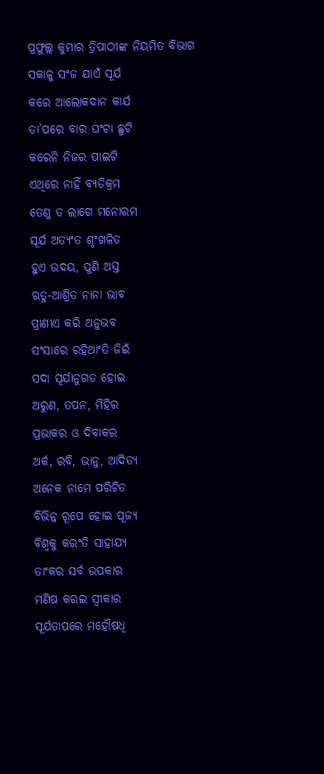ପ୍ରଫୁଲ୍ଲ କୁମାର ତ୍ରିପାଠୀଙ୍କ ନିୟମିତ ବିଭାଗ
ସକାଳୁ ସଂଜ ଯାଏଁ ସୂର୍ଯ
କରେ ଆଲୋକଦାନ କାର୍ଯ
ତା’ପରେ ବାର ଘଂଟା ଛୁଟି
କରେନି ନିଜର ପାଇଟି
ଏଥିରେ ନାହିଁ ବ୍ୟତିକ୍ରମ
ତେଣୁ ତ ଲାଗେ ମନୋରମ
ସୂର୍ଯ ଅତ୍ୟଂତ ଶୃଂଖଳିତ
ହୁଏ ଉଦୟ, ପୁଣି ଅସ୍ତ
ଋତୁ-ଆଶ୍ରିତ ନାନା ଭାବ
ପ୍ରାଣୀଏ କରି ଅନୁଭବ
ସଂସାରେ ରହିଥାଂତି ଜିଇଁ
ସଦା ସୂର୍ଯାନୁଗତ ହୋଇ
ଅରୁଣ, ତପନ, ମିହିର
ପ୍ରଭାକର ଓ ଦିବାକର
ଅର୍କ, ରବି, ଭାନୁ, ଆଦିତ୍ୟ
ଅନେକ ନାମେ ପରିଚିତ
ବିଭିନ୍ନ ରୂପେ ହୋଇ ପୂଜ୍ୟ
ବିଶ୍ବକୁ କରଂତି ସାହାଯ୍ୟ
ତାଂକର ସର୍ବ ଉପକାର
ମଣିଷ କରଇ ସ୍ବୀକାର
ସୂର୍ଯତାପରେ ମହୌଷଧି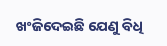ଖଂଜିଦେଇଛି ଯେଣୁ ବିଧି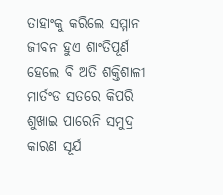ତାହାଂକୁ କରିଲେ ସମ୍ମାନ
ଜୀବନ ହୁଏ ଶାଂତିପୂର୍ଣ
ହେଲେ ବି ଅତି ଶକ୍ତିଶାଳୀ
ମାର୍ତଂଡ ସତରେ କିପରି
ଶୁଖାଇ ପାରେନି ସମୁଦ୍ର
କାରଣ ସୂର୍ଯ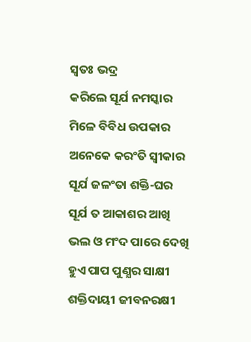ସ୍ବତଃ ଭଦ୍ର
କରିଲେ ସୂର୍ଯ ନମସ୍କାର
ମିଳେ ବିବିଧ ଉପକାର
ଅନେକେ କରଂତି ସ୍ବୀକାର
ସୂର୍ଯ ଜଳଂତା ଶକ୍ତି-ଘର
ସୂର୍ଯ ତ ଆକାଶର ଆଖି
ଭଲ ଓ ମଂଦ ପାରେ ଦେଖି
ହୁଏ ପାପ ପୁଣ୍ଯର ସାକ୍ଷୀ
ଶକ୍ତିଦାୟୀ ଜୀବନରକ୍ଷୀ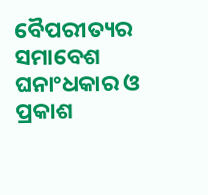ବୈପରୀତ୍ୟର ସମାବେଶ
ଘନାଂଧକାର ଓ ପ୍ରକାଶ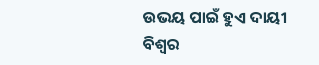ଉଭୟ ପାଇଁ ହୁଏ ଦାୟୀ
ବିଶ୍ବର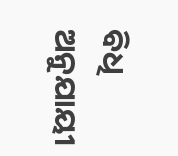ବିଧି ଅନୁଯାୟୀ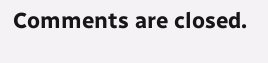Comments are closed.